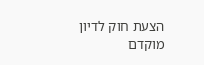הצעת חוק לדיון מוקדם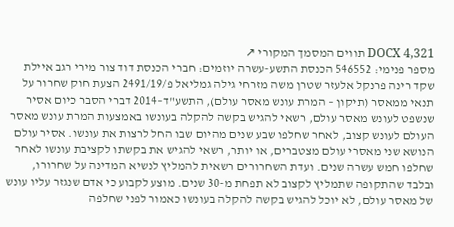DOCX 4,321 תווים המסמך המקורי ↗
מספר פנימי: 546552 הכנסת התשע-עשרה יוזמים: חברי הכנסת דוד צור מירי רגב איילת שקד רינה פרנקל אלעזר שטרן משה מזרחי גילה גמליאל פ/2491/19 הצעת חוק שחרור על תנאי ממאסר (תיקון – המרת עונש מאסר עולם), התשע"ד–2014 דברי הסבר כיום אסיר שנשפט לעונש מאסר עולם, רשאי להגיש בקשה להקלה בעונשו באמצעות המרת עונש מאסר העולם לעונש קצוב, לאחר שחלפו שבע שנים מהיום שבו החל לרצות את עונשו. אסיר עולם הנושא שני מאסרי עולם מצטברים, או יותר, רשאי להגיש את בקשתו לקציבת עונשו לאחר שחלפו חמש עשרה שנים. ועדת השחרורים רשאית להמליץ לנשיא המדינה על שחרורו, ובלבד שהתקופה שתמליץ לקצוב לא תפחת מ-30 שנים. מוצע לקבוע כי אדם שנגזר עליו עונש של מאסר עולם, לא יוכל להגיש בקשה להקלה בעונשו כאמור לפני שחלפה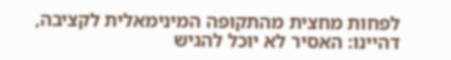לפחות מחצית מהתקופה המינימאלית לקציבה, דהיינו: האסיר לא יוכל להגיש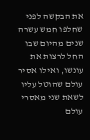את הבקשה לפני שחלפו חמש עשרה שנים מהיום שבו החל לרצות את עונשו, ואילו אסיר עולם שהוטל עליו לשאת שני מאסרי עולם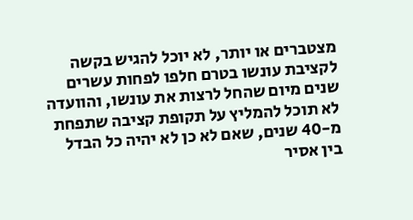מצטברים או יותר, לא יוכל להגיש בקשה לקציבת עונשו בטרם חלפו לפחות עשרים שנים מיום שהחל לרצות את עונשו, והוועדה לא תוכל להמליץ על תקופת קציבה שתפחת מ-40 שנים, שאם לא כן לא יהיה כל הבדל בין אסיר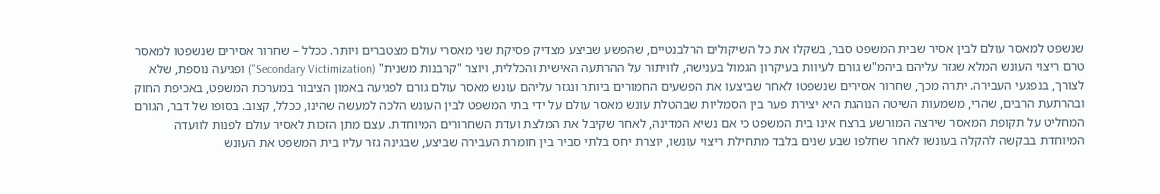שנשפט למאסר עולם לבין אסיר שבית המשפט סבר, בשקלו את כל השיקולים הרלבנטיים, שהפשע שביצע מצדיק פסיקת שני מאסרי עולם מצטברים ויותר. ככלל – שחרור אסירים שנשפטו למאסר טרם ריצוי העונש המלא שגזר עליהם ביהמ"ש גורם לעיוות בעיקרון הגמול בענישה, לוויתור על ההרתעה האישית והכללית, ויוצר "קרבנות משנית" (Secondary Victimization") ופגיעה נוספת, שלא לצורך, בנפגעי העבירה. יתרה מכך, שחרור אסירים שנשפטו לאחר שביצעו את הפשעים החמורים ביותר ונגזר עליהם עונש מאסר עולם גורם לפגיעה באמון הציבור במערכת המשפט, באכיפת החוק ובהרתעת הרבים, שהרי, משמעות השיטה הנוהגת היא יצירת פער בין הסמליות שבהטלת עונש מאסר עולם על ידי בתי המשפט לבין העונש הלכה למעשה שהינו, ככלל, קצוב. בסופו של דבר, הגורם המחליט על תקופת המאסר שירצה המורשע ברצח אינו בית המשפט כי אם נשיא המדינה, לאחר שקיבל את המלצת ועדת השחרורים המיוחדת. עצם מתן הזכות לאסיר עולם לפנות לוועדה המיוחדת בבקשה להקלה בעונשו לאחר שחלפו שבע שנים בלבד מתחילת ריצוי עונשו, יוצרת יחס בלתי סביר בין חומרת העבירה שביצע, שבגינה גזר עליו בית המשפט את העונש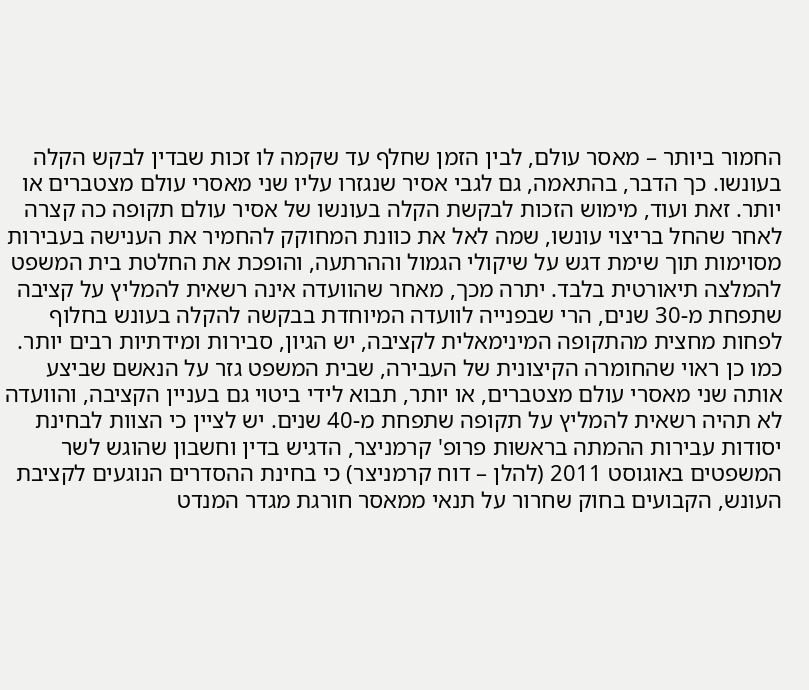החמור ביותר – מאסר עולם, לבין הזמן שחלף עד שקמה לו זכות שבדין לבקש הקלה בעונשו. כך הדבר, בהתאמה, גם לגבי אסיר שנגזרו עליו שני מאסרי עולם מצטברים או יותר. זאת ועוד, מימוש הזכות לבקשת הקלה בעונשו של אסיר עולם תקופה כה קצרה לאחר שהחל בריצוי עונשו, שמה לאל את כוונת המחוקק להחמיר את הענישה בעבירות מסוימות תוך שימת דגש על שיקולי הגמול וההרתעה, והופכת את החלטת בית המשפט להמלצה תיאורטית בלבד. יתרה מכך, מאחר שהוועדה אינה רשאית להמליץ על קציבה שתפחת מ-30 שנים, הרי שבפנייה לוועדה המיוחדת בבקשה להקלה בעונש בחלוף לפחות מחצית מהתקופה המינימאלית לקציבה, יש הגיון, סבירות ומידתיות רבים יותר. כמו כן ראוי שהחומרה הקיצונית של העבירה, שבית המשפט גזר על הנאשם שביצע אותה שני מאסרי עולם מצטברים, או יותר, תבוא לידי ביטוי גם בעניין הקציבה, והוועדה לא תהיה רשאית להמליץ על תקופה שתפחת מ-40 שנים. יש לציין כי הצוות לבחינת יסודות עבירות ההמתה בראשות פרופ' קרמניצר, הדגיש בדין וחשבון שהוגש לשר המשפטים באוגוסט 2011 (להלן – דוח קרמניצר) כי בחינת ההסדרים הנוגעים לקציבת העונש, הקבועים בחוק שחרור על תנאי ממאסר חורגת מגדר המנדט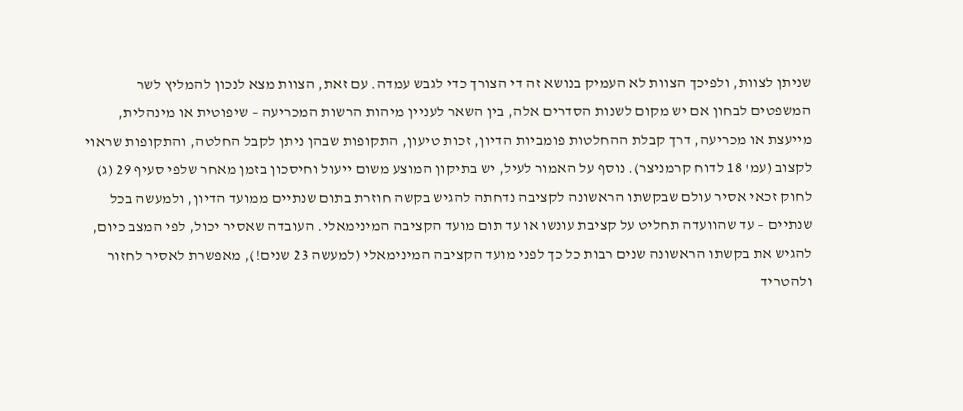שניתן לצוות, ולפיכך הצוות לא העמיק בנושא זה די הצורך כדי לגבש עמדה. עם זאת, הצוות מצא לנכון להמליץ לשר המשפטים לבחון אם יש מקום לשנות הסדרים אלה, בין השאר לעניין מיהות הרשות המכריעה – שיפוטית או מינהלית, מייעצת או מכריעה, דרך קבלת ההחלטות פומביות הדיון, זכות טיעון, התקופות שבהן ניתן לקבל החלטה, והתקופות שראוי לקצוב (עמ' 18 לדוח קרמניצר). נוסף על האמור לעיל, יש בתיקון המוצע משום ייעול וחיסכון בזמן מאחר שלפי סעיף 29 (ג) לחוק זכאי אסיר עולם שבקשתו הראשונה לקציבה נדחתה להגיש בקשה חוזרת בתום שנתיים ממועד הדיון, ולמעשה בכל שנתיים – עד שהוועדה תחליט על קציבת עונשו או עד תום מועד הקציבה המינימאלי. העובדה שאסיר יכול, לפי המצב כיום, להגיש את בקשתו הראשונה שנים רבות כל כך לפני מועד הקציבה המינימאלי (למעשה 23 שנים!), מאפשרת לאסיר לחזור ולהטריד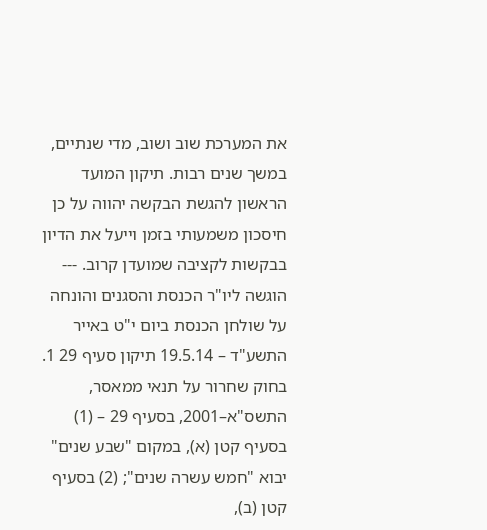את המערכת שוב ושוב, מדי שנתיים, במשך שנים רבות. תיקון המועד הראשון להגשת הבקשה יהווה על כן חיסכון משמעותי בזמן וייעל את הדיון בבקשות לקציבה שמועדן קרוב. --- הוגשה ליו"ר הכנסת והסגנים והונחה על שולחן הכנסת ביום י"ט באייר התשע"ד – 19.5.14 תיקון סעיף 29 1. בחוק שחרור על תנאי ממאסר, התשס"א–2001, בסעיף 29 – (1) בסעיף קטן (א), במקום "שבע שנים" יבוא "חמש עשרה שנים"; (2) בסעיף קטן (ב),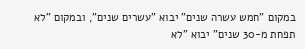במקום "חמש עשרה שנים" יבוא "עשרים שנים", ובמקום "לא תפחת מ-30 שנים" יבוא "לא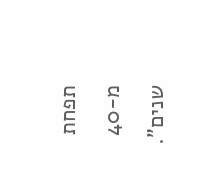תפחת מ-40 שנים".